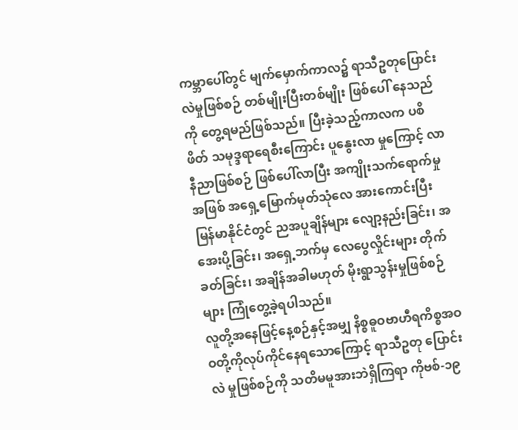ကမ္ဘာပေါ်တွင် မျက်မှောက်ကာလ၌ ရာသီဥတုပြောင်းလဲမှုဖြစ်စဉ် တစ်မျိုးပြီးတစ်မျိုး ဖြစ်ပေါ် နေသည်ကို တွေ့ရမည်ဖြစ်သည်။ ပြီးခဲ့သည့်ကာလက ပစိဖိတ် သမုဒ္ဒရာရေစီးကြောင်း ပူနွေးလာ မှုကြောင့် လာနီညာဖြစ်စဉ် ဖြစ်ပေါ်လာပြီး အကျိုးသက်ရောက်မှုအဖြစ် အရှေ့မြောက်မုတ်သုံလေ အားကောင်းပြီး မြန်မာနိုင်ငံတွင် ညအပူချိန်များ လျော့နည်းခြင်း၊ အအေးပို့ခြင်း၊ အရှေ့ဘက်မှ လေပွေလှိုင်းများ တိုက်ခတ်ခြင်း၊ အချိန်အခါမဟုတ် မိုးရွာသွန်းမှုဖြစ်စဉ်များ ကြုံတွေ့ခဲ့ရပါသည်။
လူတို့အနေဖြင့်နေ့စဉ်နှင့်အမျှ နိစ္စဓူဝဗာဟီရကိစ္စအဝဝတို့ကိုလုပ်ကိုင်နေရသောကြောင့် ရာသီဥတု ပြောင်းလဲ မှုဖြစ်စဉ်ကို သတိမမူအားဘဲရှိကြရာ ကိုဗစ်-၁၉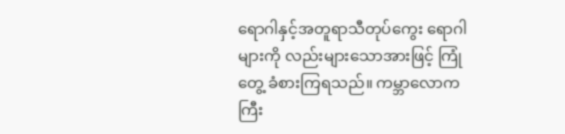ရောဂါနှင့်အတူရာသီတုပ်ကွေး ရောဂါများကို လည်းများသောအားဖြင့် ကြုံတွေ့ ခံစားကြရသည်။ ကမ္ဘာလောကကြီး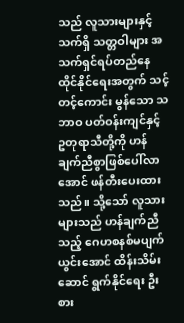သည် လူသားများနှင့် သက်ရှိ သတ္တဝါများ အသက်ရှင်ရပ်တည်နေထိုင်နိုင်ရေးအတွက် သင့်တင့်ကောင်း မွန်သော သဘာဝ ပတ်ဝန်းကျင်နှင့် ဥတုရာသီတို့ကို ဟန်ချက်ညီစွာဖြစ်ပေါ်လာအောင် ဖန်တီးပေးထား သည်။ သို့သော် လူသားများသည် ဟန်ချက်ညီသည့် ဂေဟစနစ်မပျက်ယွင်းအောင် ထိန်းသိမ်းဆောင် ရွက်နိုင်ရေး ဦးစား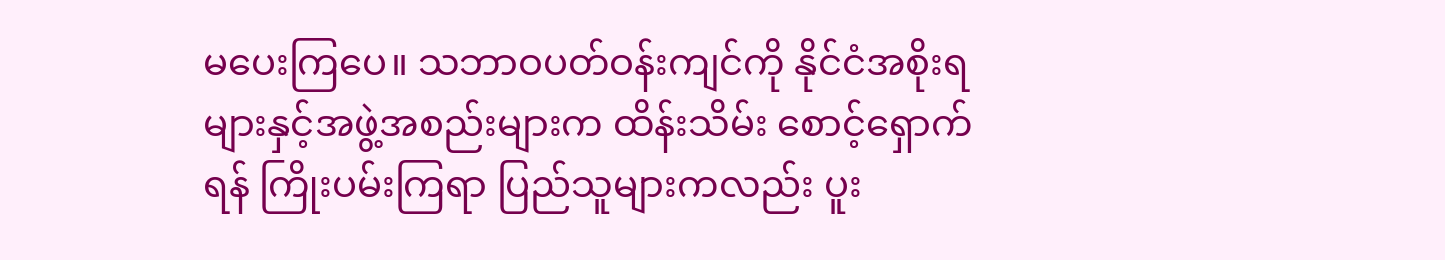မပေးကြပေ။ သဘာဝပတ်ဝန်းကျင်ကို နိုင်ငံအစိုးရများနှင့်အဖွဲ့အစည်းများက ထိန်းသိမ်း စောင့်ရှောက်ရန် ကြိုးပမ်းကြရာ ပြည်သူများကလည်း ပူး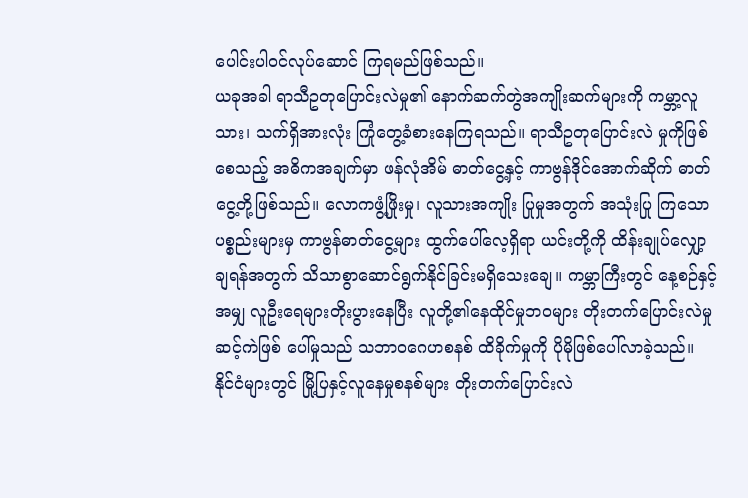ပေါင်းပါဝင်လုပ်ဆောင် ကြရမည်ဖြစ်သည်။
ယခုအခါ ရာသီဥတုပြောင်းလဲမှု၏ နောက်ဆက်တွဲအကျိုးဆက်များကို ကမ္ဘာ့လူသား၊ သက်ရှိအားလုံး ကြုံတွေ့ခံစားနေကြရသည်။ ရာသီဥတုပြောင်းလဲ မှုကိုဖြစ်စေသည့် အဓိကအချက်မှာ ဖန်လုံအိမ် ဓာတ်ငွေ့နှင့် ကာဗွန်ဒိုင်အောက်ဆိုက် ဓာတ်ငွေ့တို့ဖြစ်သည်။ လောကဖွံ့ဖြိုးမှု၊ လူသားအကျိုး ပြုမှုအတွက် အသုံးပြု ကြသောပစ္စည်းများမှ ကာဗွန်ဓာတ်ငွေ့များ ထွက်ပေါ်လေ့ရှိရာ ယင်းတို့ကို ထိန်းချုပ်လျှော့ချရန်အတွက် သိသာစွာဆောင်ရွက်နိုင်ခြင်းမရှိသေးချေ။ ကမ္ဘာကြီးတွင် နေ့စဉ်နှင့်အမျှ လူဦးရေများတိုးပွားနေပြီး လူတို့၏နေထိုင်မှုဘဝများ တိုးတက်ပြောင်းလဲမှု ဆင့်ကဲဖြစ် ပေါ်မှုသည် သဘာဝဂေဟစနစ် ထိခိုက်မှုကို ပိုမိုဖြစ်ပေါ်လာခဲ့သည်။
နိုင်ငံများတွင် မြို့ပြနှင့်လူနေမှုစနစ်များ တိုးတက်ပြောင်းလဲ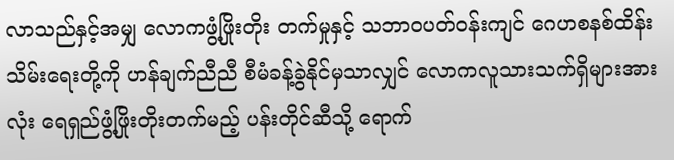လာသည်နှင့်အမျှ လောကဖွံ့ဖြိုးတိုး တက်မှုနှင့် သဘာဝပတ်ဝန်းကျင် ဂေဟစနစ်ထိန်းသိမ်းရေးတို့ကို ဟန်ချက်ညီညီ စီမံခန့်ခွဲနိုင်မှသာလျှင် လောကလူသားသက်ရှိများအားလုံး ရေရှည်ဖွံ့ဖြိုးတိုးတက်မည့် ပန်းတိုင်ဆီသို့ ရောက်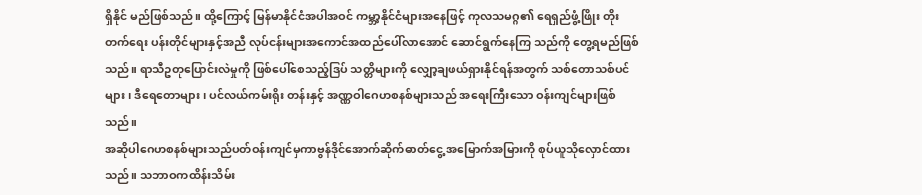ရှိနိုင် မည်ဖြစ်သည်။ ထို့ကြောင့် မြန်မာနိုင်ငံအပါအဝင် ကမ္ဘာ့နိုင်ငံများအနေဖြင့် ကုလသမဂ္ဂ၏ ရေရှည်ဖွံ့ဖြိုး တိုးတက်ရေး ပန်းတိုင်များနှင့်အညီ လုပ်ငန်းများအကောင်အထည်ပေါ်လာအောင် ဆောင်ရွက်နေကြ သည်ကို တွေ့ရမည်ဖြစ်သည်။ ရာသီဥတုပြောင်းလဲမှုကို ဖြစ်ပေါ်စေသည့်ဒြပ် သတ္တိများကို လျှော့ချဖယ်ရှားနိုင်ရန်အတွက် သစ်တောသစ်ပင်များ၊ ဒီရေတောများ၊ ပင်လယ်ကမ်းရိုး တန်းနှင့် အဏ္ဏဝါဂေဟစနစ်များသည် အရေးကြီးသော ဝန်းကျင်များဖြစ်သည်။
အဆိုပါဂေဟစနစ်များသည်ပတ်ဝန်းကျင်မှကာဗွန်ဒိုင်အောက်ဆိုက်ဓာတ်ငွေ့ အမြောက်အမြားကို စုပ်ယူသိုလှောင်ထားသည်။ သဘာဝကထိန်းသိမ်း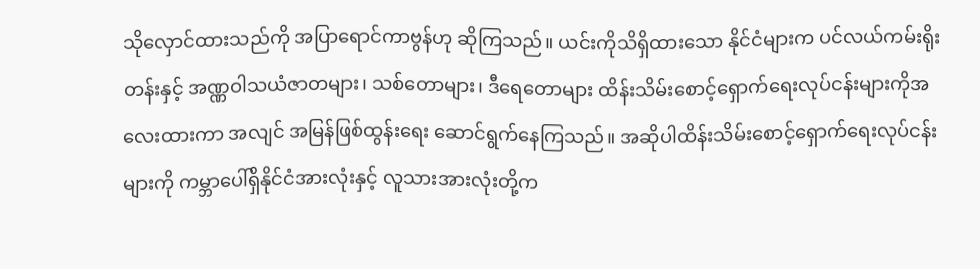သိုလှောင်ထားသည်ကို အပြာရောင်ကာဗွန်ဟု ဆိုကြသည်။ ယင်းကိုသိရှိထားသော နိုင်ငံများက ပင်လယ်ကမ်းရိုးတန်းနှင့် အဏ္ဏဝါသယံဇာတများ၊ သစ်တောများ၊ ဒီရေတောများ ထိန်းသိမ်းစောင့်ရှောက်ရေးလုပ်ငန်းများကိုအလေးထားကာ အလျင် အမြန်ဖြစ်ထွန်းရေး ဆောင်ရွက်နေကြသည်။ အဆိုပါထိန်းသိမ်းစောင့်ရှောက်ရေးလုပ်ငန်းများကို ကမ္ဘာပေါ်ရှိနိုင်ငံအားလုံးနှင့် လူသားအားလုံးတို့က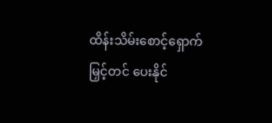ထိန်းသိမ်းစောင့်ရှောက်မြှင့်တင် ပေးနိုင်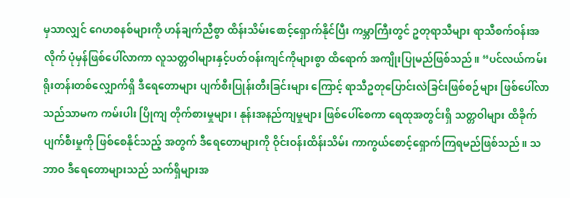မှသာလျှင် ဂေဟစနစ်များကို ဟန်ချက်ညီစွာ ထိန်းသိမ်းစောင့်ရှောက်နိုင်ပြီး ကမ္ဘာကြီးတွင် ဥတုရာသီများ ရာသီစက်ဝန်းအလိုက် ပုံမှန်ဖြစ်ပေါ်လာကာ လူသတ္တဝါများနှင့်ပတ်ဝန်းကျင်ကိုများစွာ ထိရောက် အကျိုးပြုမည်ဖြစ်သည်။ “ပင်လယ်ကမ်းရိုးတန်းတစ်လျှောက်ရှိ ဒီရေတောများ ပျက်စီးပြုန်းတီးခြင်းများ ကြောင့် ရာသီဥတုပြောင်းလဲခြင်းဖြစ်စဉ်များ ဖြစ်ပေါ်လာသည်သာမက ကမ်းပါး ပြိုကျ တိုက်စားမှုများ၊ နုန်းအနည်ကျမှုများ ဖြစ်ပေါ်စေကာ ရေထုအတွင်းရှိ သတ္တဝါများ ထိခိုက်ပျက်စီးမှုကို ဖြစ်စေနိုင်သည့် အတွက် ဒီရေတောများကို ဝိုင်းဝန်းထိန်းသိမ်း ကာကွယ်စောင့်ရှောက်ကြရမည်ဖြစ်သည်။ သဘာဝ ဒီရေတောများသည် သက်ရှိများအ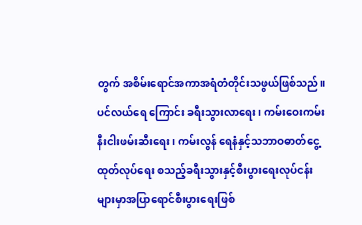တွက် အစိမ်းရောင်အကာအရံတံတိုင်းသဖွယ်ဖြစ်သည်။ ပင်လယ်ရေ ကြောင်း ခရီးသွားလာရေး၊ ကမ်းဝေးကမ်းနီးငါးဖမ်းဆီးရေး၊ ကမ်းလွန် ရေနံနှင့်သဘာဝဓာတ်ငွေ့ ထုတ်လုပ်ရေး စသည့်ခရီးသွားနှင့်စီးပွားရေးလုပ်ငန်း များမှာအပြာရောင်စီးပွားရေးဖြစ်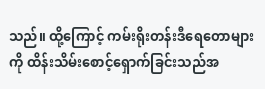သည်။ ထို့ကြောင့် ကမ်းရိုးတန်းဒီရေတောများကို ထိန်းသိမ်းစောင့်ရှောက်ခြင်းသည်အ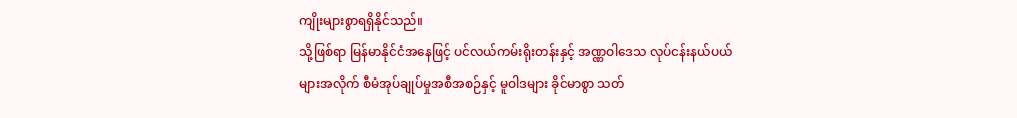ကျိုးများစွာရရှိနိုင်သည်။
သို့ဖြစ်ရာ မြန်မာနိုင်ငံအနေဖြင့် ပင်လယ်ကမ်းရိုးတန်းနှင့် အဏ္ဏဝါဒေသ လုပ်ငန်းနယ်ပယ်များအလိုက် စီမံအုပ်ချုပ်မှုအစီအစဉ်နှင့် မူဝါဒများ ခိုင်မာစွာ သတ်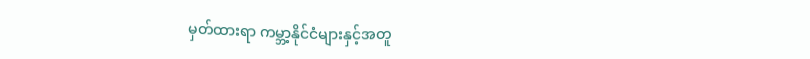မှတ်ထားရာ ကမ္ဘာ့နိုင်ငံများနှင့်အတူ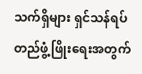သက်ရှိများ ရှင်သန်ရပ်တည်ဖွံ့ဖြိုးရေးအတွက်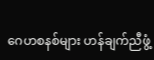ဂေဟစနစ်များ ဟန်ချက်ညီဖွံ့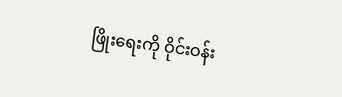ဖြိုးရေးကို ဝိုင်းဝန်း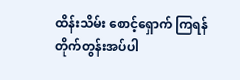ထိန်းသိမ်း စောင့်ရှောက် ကြရန် တိုက်တွန်းအပ်ပါ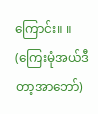ကြောင်း။ ။
(ကြေးမုံအယ်ဒီတာ့အာဘော်)